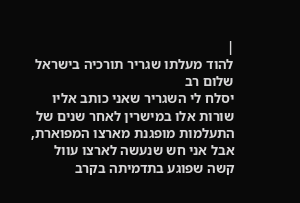|
להוד מעלתו שגריר תורכיה בישראל שלום רב
יסלח לי השגריר שאני כותב אליו שורות אלו במישרין לאחר שנים של התעלמות מופגנת מארצו המפוארת, אבל אני חש שנעשה לארצו עוול קשה שפוגע בתדמיתה בקרב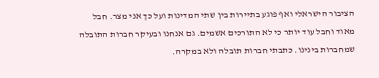הציבור הישראלי ואף פוגע בתיירות בין שתי המדינות ועל כך אני מצר. חבל מאוד וחבל עוד יותר כי לא התורכים אשמים. גם אנחנו ובעיקר חברות התובלה שמחברות בינינו. כתבתי חברות תובלה ולא במקרה.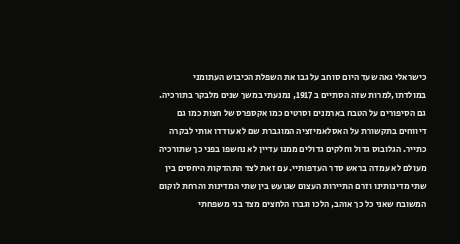כישראלי גאה שעד היום סוחב על גבו את השפלת הכיבוש העתומני במולדתו,למרות שזה הסתיים ב 1917, נמנעתי במשך שנים מלבקר בתורכיה. גם הסיפורים על הטבח בארמנים וסרטים כמו אקספרס של חצות כמו גם דיווחים בתקשורת על האסלאמיזציה המוגברת שם לא עודדו אותי לבקרה כתייר. הגלובוס גדול וחלקים גדולים ממנו עדיין לא נחשפו בפני כך שתורכיה מעולם לא עמדה בראש סדר העדפותיי. עם זאת לצד התהדקות היחסים בין שתי מדינותינו וזרם התיירות העצום שגועש בין שתי המדינות והרחת לוקום המשובח שאני כל כך אוהב, הלכו וגברו הלחצים מצד בני משפחתי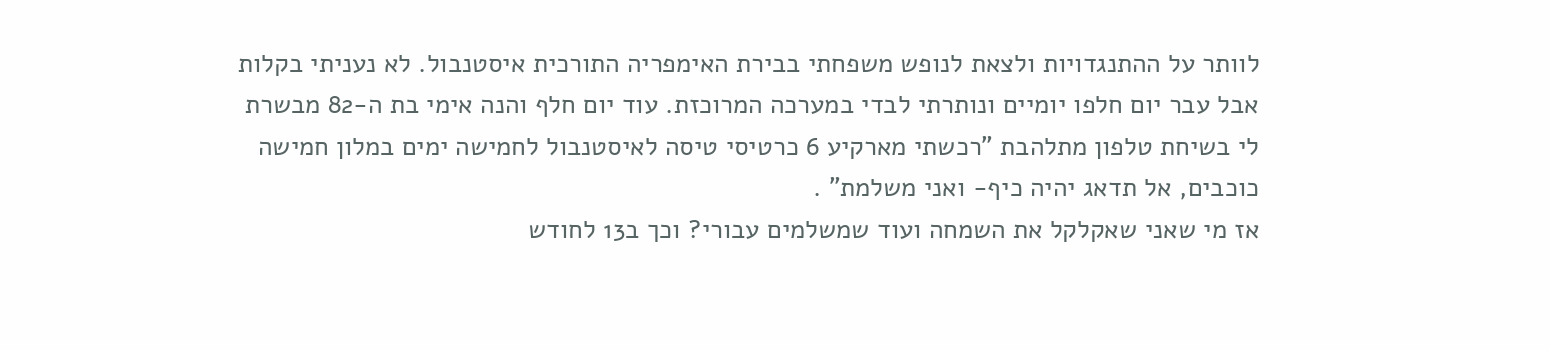לוותר על ההתנגדויות ולצאת לנופש משפחתי בבירת האימפריה התורכית איסטנבול. לא נעניתי בקלות אבל עבר יום חלפו יומיים ונותרתי לבדי במערכה המרוכזת. עוד יום חלף והנה אימי בת ה-82 מבשרת לי בשיחת טלפון מתלהבת "רכשתי מארקיע 6 כרטיסי טיסה לאיסטנבול לחמישה ימים במלון חמישה כוכבים, אל תדאג יהיה כיף- ואני משלמת" .
אז מי שאני שאקלקל את השמחה ועוד שמשלמים עבורי? וכך ב13 לחודש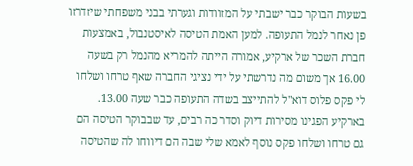בשעות הבוקר כבר ישבתי על המזוודות וגערתי בבני משפחתי שיזדרזו פן נאחר לנמל התעופה. למען האמת הטיסה לאיסטנבול, באמצעות חברת השכר של ארקיע, אמורה הייתה להמריא מהנמל רק בשעה 16.00 אך משום מה נדרשתי על ידי נציגי החברה שאף טרחו ושלחו לי פקס פלוס דוא"ל להתייצב בשדה התעופה כבר שעה 13.00. בארקיע הפגינו מסירות דיוק וסדר כה רבים, עד שבבוקר הטיסה הם גם טרחו ושלחו פקס נוסף לאמא שלי שבה הם דיווחו לה שהטיסה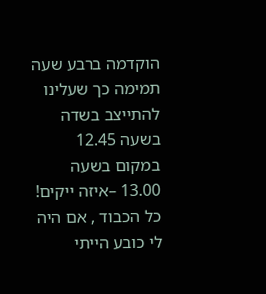הוקדמה ברבע שעה תמימה כך שעלינו להתייצב בשדה בשעה 12.45 במקום בשעה 13.00 –איזה ייקים! כל הכבוד , אם היה לי כובע הייתי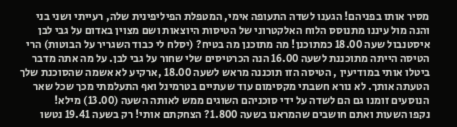מסיר אותו בפניהם! הגענו לשדה התעופה אימי, המטפלת הפיליפינית שלה, רעייתי ושני בני והנה מול עיננו מתנוסס הלוח האלקטרוני של הטיסות היוצאות ושם מצוין באדום על גבי לבן איסטנבול שעה 18.00 כמתוכנן! מה מתוכנן מה בטיח? (יסלח לי כבוד השגריר על הבוטות) הרי הטיסה הייתה מתוכננת לשעה 16.00 הנה הכרטיסים שלי שחור על גבי לבן. על מה אתה מדבר ביטלו אותי במודיעין , הטיסה הזו תוכננה מראש לשעה 18.00 ,ארקיע לא אשמה שהסוכנת שלך הטעתה אותך. לא נורא חשבתי מקסימום עוד שעתיים בטרמינל ואף התעלמתי מכך שכל שאר הנוסעים זומנו גם הם לשדה על ידי סוכניהם השוגים ממש לאותה השעה (13.00) מילא!
נקפו השעות ואתם חושבים שהמראנו בשעה 1.800? הצחקתם אותי! רק בשעה 19.41 נטשו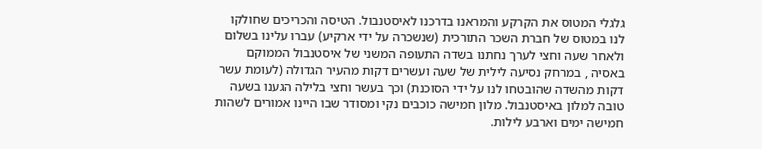גלגלי המטוס את הקרקע והמראנו בדרכנו לאיסטנבול. הטיסה והכריכים שחולקו לנו במטוס של חברת השכר התורכית (שנשכרה על ידי ארקיע) עברו עלינו בשלום ולאחר שעה וחצי לערך נחתנו בשדה התעופה המשני של איסטנבול הממוקם באסיה , במרחק נסיעה לילית של שעה ועשרים דקות מהעיר הגדולה (לעומת עשר דקות מהשדה שהובטחו לנו על ידי הסוכנת) וכך בעשר וחצי בלילה הגענו בשעה טובה למלון באיסטנבול. מלון חמישה כוכבים נקי ומסודר שבו היינו אמורים לשהות חמישה ימים וארבע לילות.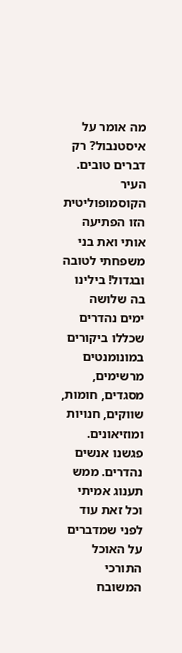מה אומר על איסטנבול? רק דברים טובים. העיר הקוסמופוליטית הזו הפתיעה אותי ואת בני משפחתי לטובה ובגדול! בילינו בה שלושה ימים נהדרים שכללו ביקורים במונומנטים מרשימים, מסגדים, חומות, שווקים, חנויות ומוזיאונים. פגשנו אנשים נהדרים. ממש תענוג אמיתי וכל זאת עוד לפני שמדברים על האוכל התורכי המשובח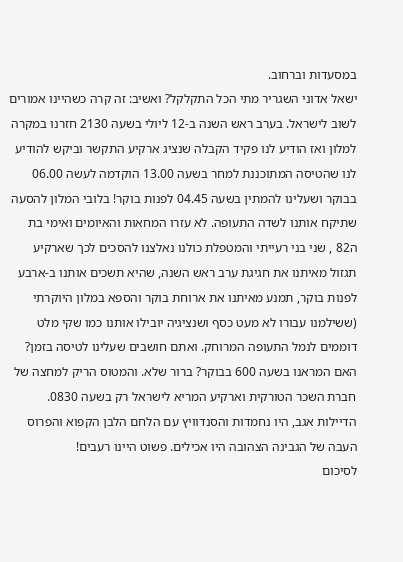במסעדות וברחוב.
ישאל אדוני השגריר מתי הכל התקלקל? ואשיב: זה קרה כשהיינו אמורים לשוב לישראל. בערב ראש השנה ב-12 ליולי בשעה 2130 חזרנו במקרה למלון ואז הודיע לנו פקיד הקבלה שנציג ארקיע התקשר וביקש להודיע לנו שהטיסה המתוכננת למחר בשעה 13.00 הוקדמה לעשה 06.00 בבוקר ושעלינו להמתין בשעה 04.45 לפנות בוקר! בלובי המלון להסעה שתיקח אותנו לשדה התעופה. לא עזרו המחאות והאיומים ואימי בת ה82 , שני בני רעייתי והמטפלת כולנו נאלצנו להסכים לכך שארקיע תגזול מאיתנו את חגיגת ערב ראש השנה, שהיא תשכים אותנו ב-ארבע לפנות בוקר, תמנע מאיתנו את ארוחת בוקר והספא במלון היוקרתי (ששילמנו עבורו לא מעט כסף ושנציגיה יובילו אותנו כמו שקי מלט דוממים לנמל התעופה המרוחק. ואתם חושבים שעלינו לטיסה בזמן? האם המראנו בשעה 600 בבוקר? ברור שלא. והמטוס הריק למחצה של חברת השכר הטורקית וארקיע המריא לישראל רק בשעה 0830. הדיילות אגב, היו נחמדות והסנדוויץ עם הלחם הלבן הקפוא והפרוס העבה של הגבינה הצהובה היו אכילים. פשוט היינו רעבים!
לסיכום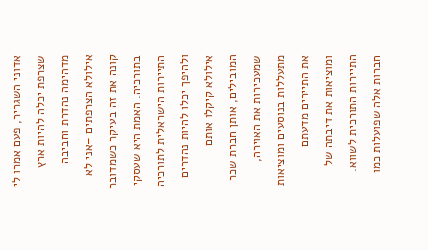אדוני השגריר, פעם אמרו לי שצרפת יכלה להיות ארץ מדהימה נהדרת וחביבה אילולא הצרפתים –אני לא קונה את זה בעיקר כשמדובר בתורכיה. האמת היא שעסקי התיירות הישראלית לתורכיה ולהיפך יכלו להיות נהדרים אילולא קיקלו אותם המובילים, אותן חברת שכר שמעכירות את האוירה, מתעללות בנוסעים ומוציאות את התיירים מדעתם ומוציאות את דיבתה של התיירות התורכית לשווא. חברות אלה שפועלות כמו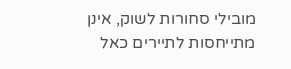מובילי סחורות לשוק, אינן מתייחסות לתיירים כאל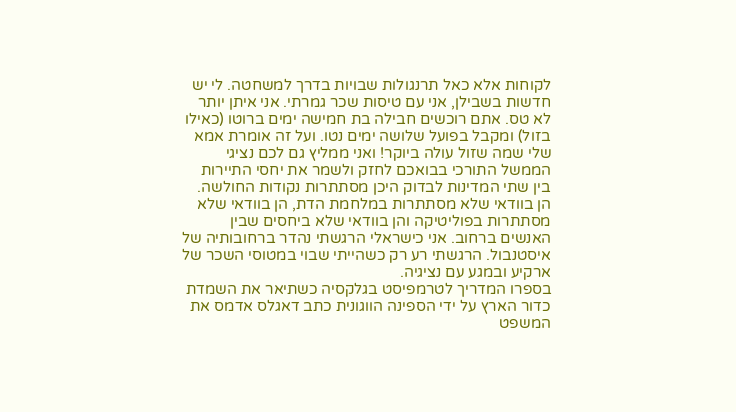לקוחות אלא כאל תרנגולות שבויות בדרך למשחטה. לי יש חדשות בשבילן, אני עם טיסות שכר גמרתי. אני איתן יותר לא טס. אתם רוכשים חבילה בת חמישה ימים ברוטו (כאילו בזול) ומקבל בפועל שלושה ימים נטו. ועל זה אומרת אמא שלי שמה שזול עולה ביוקר! ואני ממליץ גם לכם נציגי הממשל התורכי בבואכם לחזק ולשמר את יחסי התיירות בין שתי המדינות לבדוק היכן מסתתרות נקודות החולשה. הן בוודאי שלא מסתתרות במלחמת הדת, הן בוודאי שלא מסתתרות בפוליטיקה והן בוודאי שלא ביחסים שבין האנשים ברחוב. אני כישראלי הרגשתי נהדר ברחובותיה של איסטנבול. הרגשתי רע רק כשהייתי שבוי במטוסי השכר של ארקיע ובמגע עם נציגיה.
בספרו המדריך לטרמפיסט בגלקסיה כשתיאר את השמדת כדור הארץ על ידי הספינה הווגונית כתב דאגלס אדמס את המשפט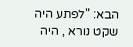הבא: "לפתע היה שקט נורא , היה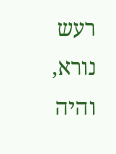רעש נורא, והיה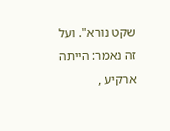שקט נורא". ועל זה נאמר: הייתה ארקיע ,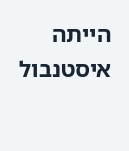הייתה איסטנבול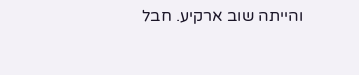והייתה שוב ארקיע. חבל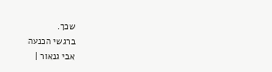שכך.
ברגשי הכנעה
אבי גנאור |